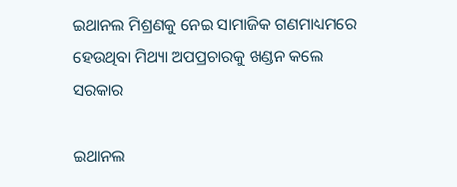ଇଥାନଲ ମିଶ୍ରଣକୁ ନେଇ ସାମାଜିକ ଗଣମାଧ୍ୟମରେ ହେଉଥିବା ମିଥ୍ୟା ଅପପ୍ରଚାରକୁ ଖଣ୍ଡନ କଲେ ସରକାର

ଇଥାନଲ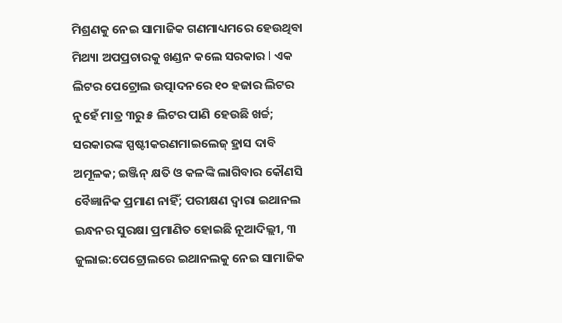ମିଶ୍ରଣକୁ ନେଇ ସାମାଜିକ ଗଣମାଧ୍ୟମରେ ହେଉଥିବା ମିଥ୍ୟା ଅପପ୍ରଚାରକୁ ଖଣ୍ଡନ କଲେ ସରକାର l ଏକ ଲିଟର ପେଟ୍ରୋଲ ଉତ୍ପାଦନରେ ୧୦ ହଜାର ଲିଟର ନୁହେଁ ମାତ୍ର ୩ରୁ ୫ ଲିଟର ପାଣି ହେଉଛି ଖର୍ଚ୍ଚ; ସରକାରଙ୍କ ସ୍ପଷ୍ଟୀକରଣମାଇଲେଜ୍‌ ହ୍ରାସ ଦାବି ଅମୂଳକ; ଇଞ୍ଜିନ୍‌ କ୍ଷତି ଓ କଳଙ୍କି ଲାଗିବାର କୌଣସି ବୈଜ୍ଞାନିକ ପ୍ରମାଣ ନାହିଁ; ପରୀକ୍ଷଣ ଦ୍ୱାରା ଇଥାନଲ ଇନ୍ଧନର ସୁରକ୍ଷା ପ୍ରମାଣିତ ହୋଇଛି ନୂଆଦିଲ୍ଲୀ, ୩ ଜୁଲାଇ:ପେଟ୍ରୋଲରେ ଇଥାନଲକୁ ନେଇ ସାମାଜିକ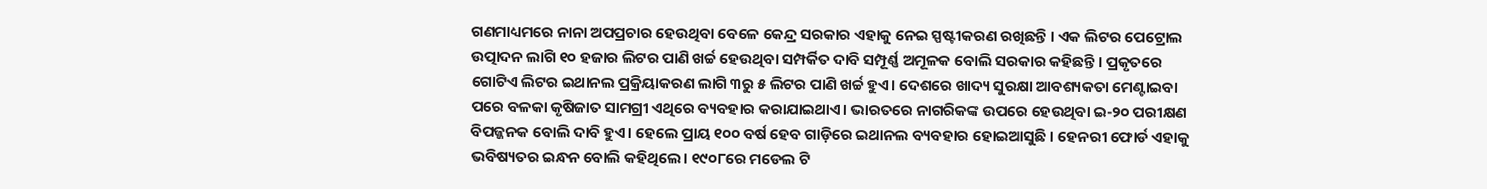ଗଣମାଧ୍ୟମରେ ନାନା ଅପପ୍ରଚାର ହେଉଥିବା ବେଳେ କେନ୍ଦ୍ର ସରକାର ଏହାକୁ ନେଇ ସ୍ପଷ୍ଟୀକରଣ ରଖିଛନ୍ତି । ଏକ ଲିଟର ପେଟ୍ରୋଲ ଉତ୍ପାଦନ ଲାଗି ୧୦ ହଜାର ଲିଟର ପାଣି ଖର୍ଚ୍ଚ ହେଉଥିବା ସମ୍ପର୍କିତ ଦାବି ସମ୍ପୂର୍ଣ୍ଣ ଅମୂଳକ ବୋଲି ସରକାର କହିଛନ୍ତି । ପ୍ରକୃତରେ ଗୋଟିଏ ଲିଟର ଇଥାନଲ ପ୍ରକ୍ରିୟାକରଣ ଲାଗି ୩ରୁ ୫ ଲିଟର ପାଣି ଖର୍ଚ୍ଚ ହୁଏ। ଦେଶରେ ଖାଦ୍ୟ ସୁରକ୍ଷା ଆବଶ୍ୟକତା ମେଣ୍ଟାଇବା ପରେ ବଳକା କୃଷିଜାତ ସାମଗ୍ରୀ ଏଥିରେ ବ୍ୟବହାର କରାଯାଇଥାଏ। ଭାରତରେ ନାଗରିକଙ୍କ ଉପରେ ହେଉଥିବା ଇ-୨୦ ପରୀକ୍ଷଣ ବିପଜ୍ଜନକ ବୋଲି ଦାବି ହୁଏ। ହେଲେ ପ୍ରାୟ ୧୦୦ ବର୍ଷ ହେବ ଗାଡ଼ିରେ ଇଥାନଲ ବ୍ୟବହାର ହୋଇଆସୁଛି । ହେନରୀ ଫୋର୍ଡ ଏହାକୁ ଭବିଷ୍ୟତର ଇନ୍ଧନ ବୋଲି କହିଥିଲେ। ୧୯୦୮ରେ ମଡେଲ ଟି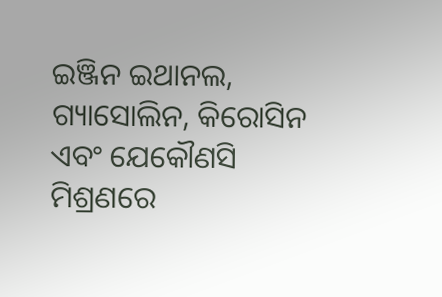ଇଞ୍ଜିନ ଇଥାନଲ, ଗ୍ୟାସୋଲିନ, କିରୋସିନ ଏବଂ ଯେକୌଣସି ମିଶ୍ରଣରେ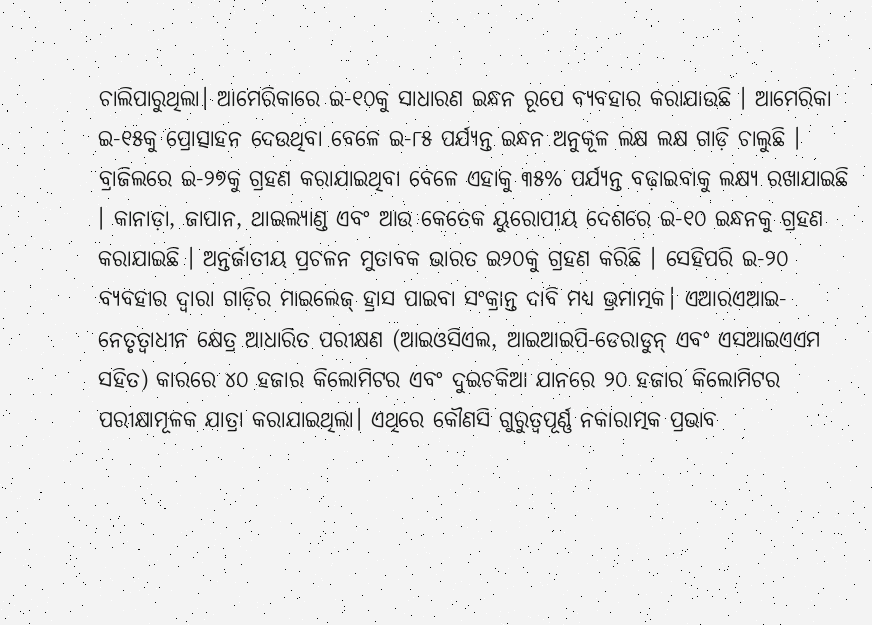ଚାଲିପାରୁଥିଲା। ଆମେରିକାରେ ଇ-୧୦କୁ ସାଧାରଣ ଇନ୍ଧନ ରୂପେ ବ୍ୟବହାର କରାଯାଉଛି । ଆମେରିକା ଇ-୧୫କୁ ପ୍ରୋତ୍ସାହନ ଦେଉଥିବା ବେଳେ ଇ-୮୫ ପର୍ଯ୍ୟନ୍ତ ଇନ୍ଧନ ଅନୁକୂଳ ଲକ୍ଷ ଲକ୍ଷ ଗାଡ଼ି ଚାଲୁଛି । ବ୍ରାଜିଲରେ ଇ-୨୭କୁ ଗ୍ରହଣ କରାଯାଇଥିବା ବେଳେ ଏହାକୁ ୩୫% ପର୍ଯ୍ୟନ୍ତ ବଢ଼ାଇବାକୁ ଲକ୍ଷ୍ୟ ରଖାଯାଇଛି । କାନାଡ଼ା, ଜାପାନ, ଥାଇଲ୍ୟାଣ୍ଡ ଏବଂ ଆଉ କେତେକ ୟୁରୋପୀୟ ଦେଶରେ ଇ-୧୦ ଇନ୍ଧନକୁ ଗ୍ରହଣ କରାଯାଇଛି । ଅନ୍ତର୍ଜାତୀୟ ପ୍ରଚଳନ ମୁତାବକ ଭାରତ ଇ୨୦କୁ ଗ୍ରହଣ କରିଛି । ସେହିପରି ଇ-୨୦ ବ୍ୟବହାର ଦ୍ୱାରା ଗାଡ଼ିର ମାଇଲେଜ୍‌ ହ୍ରାସ ପାଇବା ସଂକ୍ରାନ୍ତ ଦାବି ମଧ୍ୟ ଭ୍ରମାତ୍ମକ। ଏଆରଏଆଇ-ନେତୃତ୍ୱାଧୀନ କ୍ଷେତ୍ର ଆଧାରିତ ପରୀକ୍ଷଣ (ଆଇଓସିଏଲ, ଆଇଆଇପି-ଡେରାଡୁନ୍ ଏବଂ ଏସଆଇଏଏମ ସହିତ) କାରରେ ୪୦ ହଜାର କିଲୋମିଟର ଏବଂ ଦୁଇଚକିଆ ଯାନରେ ୨୦ ହଜାର କିଲୋମିଟର ପରୀକ୍ଷାମୂଳକ ଯାତ୍ରା କରାଯାଇଥିଲା। ଏଥିରେ କୌଣସି ଗୁରୁତ୍ୱପୂର୍ଣ୍ଣ ନକାରାତ୍ମକ ପ୍ରଭାବ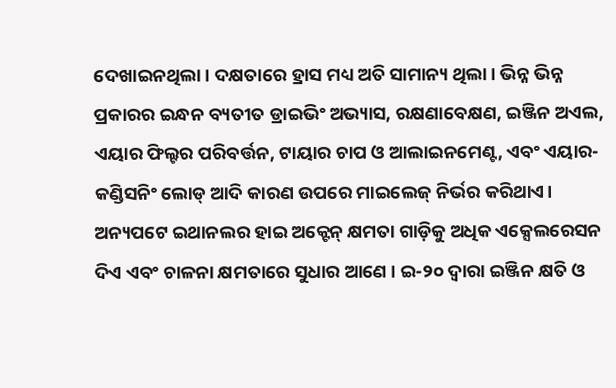ଦେଖାଇନଥିଲା। ଦକ୍ଷତାରେ ହ୍ରାସ ମଧ୍ୟ ଅତି ସାମାନ୍ୟ ଥିଲା। ଭିନ୍ନ ଭିନ୍ନ ପ୍ରକାରର ଇନ୍ଧନ ବ୍ୟତୀତ ଡ୍ରାଇଭିଂ ଅଭ୍ୟାସ, ରକ୍ଷଣାବେକ୍ଷଣ, ଇଞ୍ଜିନ ଅଏଲ, ଏୟାର ଫିଲ୍ଟର ପରିବର୍ତ୍ତନ, ଟାୟାର ଚାପ ଓ ଆଲାଇନମେଣ୍ଟ, ଏବଂ ଏୟାର-କଣ୍ଡିସନିଂ ଲୋଡ୍ ଆଦି କାରଣ ଉପରେ ମାଇଲେଜ୍‌ ନିର୍ଭର କରିଥାଏ। ଅନ୍ୟପଟେ ଇଥାନଲର ହାଇ ଅକ୍ଟେନ୍‌ କ୍ଷମତା ଗାଡ଼ିକୁ ଅଧିକ ଏକ୍ସେଲରେସନ ଦିଏ ଏବଂ ଚାଳନା କ୍ଷମତାରେ ସୁଧାର ଆଣେ । ଇ-୨୦ ଦ୍ୱାରା ଇଞ୍ଜିନ କ୍ଷତି ଓ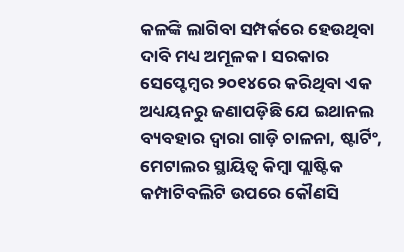କଳଙ୍କି ଲାଗିବା ସମ୍ପର୍କରେ ହେଉଥିବା ଦାବି ମଧ୍ୟ ଅମୂଳକ । ସରକାର ସେପ୍ଟେମ୍ବର ୨୦୧୪ରେ କରିଥିବା ଏକ ଅଧ୍ୟୟନରୁ ଜଣାପଡ଼ିଛି ଯେ ଇଥାନଲ ବ୍ୟବହାର ଦ୍ୱାରା ଗାଡ଼ି ଚାଳନା, ଷ୍ଟାର୍ଟିଂ, ମେଟାଲର ସ୍ଥାୟିତ୍ୱ କିମ୍ବା ପ୍ଲାଷ୍ଟିକ କମ୍ପାଟିବଲିଟି ଉପରେ କୌଣସି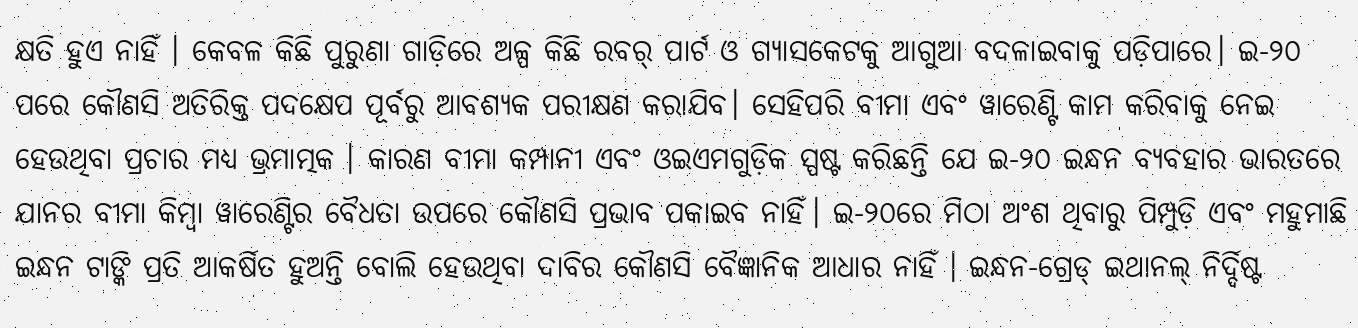କ୍ଷତି ହୁଏ ନାହିଁ । କେବଳ କିଛି ପୁରୁଣା ଗାଡ଼ିରେ ଅଳ୍ପ କିଛି ରବର୍‌ ପାର୍ଟ ଓ ଗ୍ୟାସକେଟକୁ ଆଗୁଆ ବଦଳାଇବାକୁ ପଡ଼ିପାରେ। ଇ-୨୦ ପରେ କୌଣସି ଅତିରିକ୍ତ ପଦକ୍ଷେପ ପୂର୍ବରୁ ଆବଶ୍ୟକ ପରୀକ୍ଷଣ କରାଯିବ। ସେହିପରି ବୀମା ଏବଂ ୱାରେଣ୍ଟି କାମ କରିବାକୁ ନେଇ ହେଉଥିବା ପ୍ରଚାର ମଧ୍ୟ ଭ୍ରମାତ୍ମକ । କାରଣ ବୀମା କମ୍ପାନୀ ଏବଂ ଓଇଏମଗୁଡ଼ିକ ସ୍ପଷ୍ଟ କରିଛନ୍ତି ଯେ ଇ-୨୦ ଇନ୍ଧନ ବ୍ୟବହାର ଭାରତରେ ଯାନର ବୀମା କିମ୍ବା ୱାରେଣ୍ଟିର ବୈଧତା ଉପରେ କୌଣସି ପ୍ରଭାବ ପକାଇବ ନାହିଁ। ଇ-୨୦ରେ ମିଠା ଅଂଶ ଥିବାରୁ ପିମ୍ପୁଡ଼ି ଏବଂ ମହୁମାଛି ଇନ୍ଧନ ଟାଙ୍କି ପ୍ରତି ଆକର୍ଷିତ ହୁଅନ୍ତି ବୋଲି ହେଉଥିବା ଦାବିର କୌଣସି ବୈଜ୍ଞାନିକ ଆଧାର ନାହିଁ । ଇନ୍ଧନ-ଗ୍ରେଡ୍ ଇଥାନଲ୍ ନିର୍ଦ୍ଦିଷ୍ଟ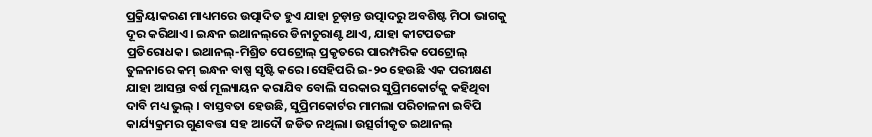ପ୍ରକ୍ରିୟାକରଣ ମାଧ୍ୟମରେ ଉତ୍ପାଦିତ ହୁଏ ଯାହା ଚୂଡ଼ାନ୍ତ ଉତ୍ପାଦରୁ ଅବଶିଷ୍ଟ ମିଠା ଭାଗକୁ ଦୂର କରିଥାଏ। ଇନ୍ଧନ ଇଥାନଲ୍‌ରେ ଡିନାଚୁରାଣ୍ଟ ଥାଏ, ଯାହା କୀଟପତଙ୍ଗ ପ୍ରତିରୋଧକ। ଇଥାନଲ୍-ମିଶ୍ରିତ ପେଟ୍ରୋଲ୍ ପ୍ରକୃତରେ ପାରମ୍ପରିକ ପେଟ୍ରୋଲ୍ ତୁଳନାରେ କମ୍ ଇନ୍ଧନ ବାଷ୍ପ ସୃଷ୍ଟି କରେ ।ସେହିପରି ଇ-୨୦ ହେଉଛି ଏକ ପରୀକ୍ଷଣ ଯାହା ଆସନ୍ତା ବର୍ଷ ମୂଲ୍ୟାୟନ କରାଯିବ ବୋଲି ସରକାର ସୁପ୍ରିମକୋର୍ଟକୁ କହିଥିବା ଦାବି ମଧ୍ୟ ଭୁଲ୍‌ । ବାସ୍ତବତା ହେଉଛି, ସୁପ୍ରିମକୋର୍ଟର ମାମଲା ପରିଚାଳନା ଇବିପି କାର୍ଯ୍ୟକ୍ରମର ଗୁଣବତ୍ତା ସହ ଆଦୌ ଜଡିତ ନଥିଲା। ଉତ୍ସର୍ଗୀକୃତ ଇଥାନଲ୍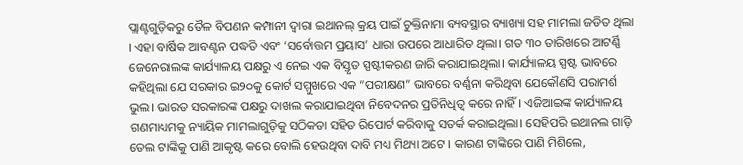ପ୍ଲାଣ୍ଟଗୁଡ଼ିକରୁ ତୈଳ ବିପଣନ କମ୍ପାନୀ ଦ୍ୱାରା ଇଥାନଲ୍ କ୍ରୟ ପାଇଁ ଚୁକ୍ତିନାମା ବ୍ୟବସ୍ଥାର ବ୍ୟାଖ୍ୟା ସହ ମାମଲା ଜଡିତ ଥିଲା । ଏହା ବାର୍ଷିକ ଆବଣ୍ଟନ ପଦ୍ଧତି ଏବଂ ‘ସର୍ବୋତ୍ତମ ପ୍ରୟାସ’ ଧାରା ଉପରେ ଆଧାରିତ ଥିଲା। ଗତ ୩୦ ତାରିଖରେ ଆଟର୍ଣ୍ଣି ଜେନେରାଲଙ୍କ କାର୍ଯ୍ୟାଳୟ ପକ୍ଷରୁ ଏ ନେଇ ଏକ ବିସ୍ତୃତ ସ୍ପଷ୍ଟୀକରଣ ଜାରି କରାଯାଇଥିଲା। କାର୍ଯ୍ୟାଳୟ ସ୍ପଷ୍ଟ ଭାବରେ କହିଥିଲା ଯେ ସରକାର ଇ୨୦କୁ କୋର୍ଟ ସମ୍ମୁଖରେ ଏକ “ପରୀକ୍ଷଣ” ଭାବରେ ବର୍ଣ୍ଣନା କରିଥିବା ଯେକୌଣସି ପରାମର୍ଶ ଭୁଲ। ଭାରତ ସରକାରଙ୍କ ପକ୍ଷରୁ ଦାଖଲ କରାଯାଇଥିବା ନିବେଦନର ପ୍ରତିନିଧିତ୍ୱ କରେ ନାହିଁ। ଏଜିଆଇଙ୍କ କାର୍ଯ୍ୟାଳୟ ଗଣମାଧ୍ୟମକୁ ନ୍ୟାୟିକ ମାମଲାଗୁଡ଼ିକୁ ସଠିକତା ସହିତ ରିପୋର୍ଟ କରିବାକୁ ସତର୍କ କରାଇଥିଲା। ସେହିପରି ଇଥାନଲ ଗାଡ଼ି ତେଲ ଟାଙ୍କିକୁ ପାଣି ଆକୃଷ୍ଟ କରେ ବୋଲି ହେଉଥିବା ଦାବି ମଧ୍ୟ ମିଥ୍ୟା ଅଟେ । କାରଣ ଟାଙ୍କିରେ ପାଣି ମିଶିଲେ,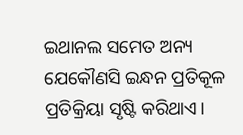ଇଥାନଲ ସମେତ ଅନ୍ୟ ଯେକୌଣସି ଇନ୍ଧନ ପ୍ରତିକୂଳ ପ୍ରତିକ୍ରିୟା ସୃଷ୍ଟି କରିଥାଏ।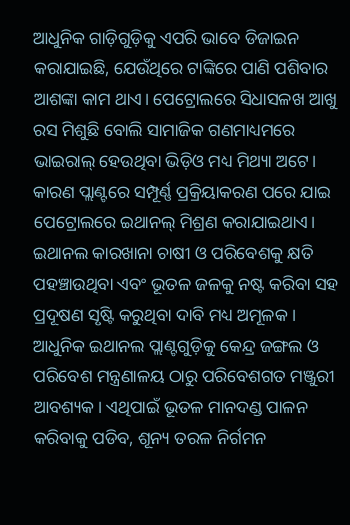ଆଧୁନିକ ଗାଡ଼ିଗୁଡ଼ିକୁ ଏପରି ଭାବେ ଡିଜାଇନ କରାଯାଇଛି, ଯେଉଁଥିରେ ଟାଙ୍କିରେ ପାଣି ପଶିବାର ଆଶଙ୍କା କାମ ଥାଏ। ପେଟ୍ରୋଲରେ ସିଧାସଳଖ ଆଖୁ ରସ ମିଶୁଛି ବୋଲି ସାମାଜିକ ଗଣମାଧ୍ୟମରେ ଭାଇରାଲ୍‌ ହେଉଥିବା ଭିଡ଼ିଓ ମଧ୍ୟ ମିଥ୍ୟା ଅଟେ। କାରଣ ପ୍ଲାଣ୍ଟରେ ସମ୍ପୂର୍ଣ୍ଣ ପ୍ରକ୍ରିୟାକରଣ ପରେ ଯାଇ ପେଟ୍ରୋଲରେ ଇଥାନଲ୍‌ ମିଶ୍ରଣ କରାଯାଇଥାଏ। ଇଥାନଲ କାରଖାନା ଚାଷୀ ଓ ପରିବେଶକୁ କ୍ଷତି ପହଞ୍ଚାଉଥିବା ଏବଂ ଭୂତଳ ଜଳକୁ ନଷ୍ଟ କରିବା ସହ ପ୍ରଦୂଷଣ ସୃଷ୍ଟି କରୁଥିବା ଦାବି ମଧ୍ୟ ଅମୂଳକ । ଆଧୁନିକ ଇଥାନଲ ପ୍ଲାଣ୍ଟଗୁଡ଼ିକୁ କେନ୍ଦ୍ର ଜଙ୍ଗଲ ଓ ପରିବେଶ ମନ୍ତ୍ରଣାଳୟ ଠାରୁ ପରିବେଶଗତ ମଞ୍ଜୁରୀ ଆବଶ୍ୟକ। ଏଥିପାଇଁ ଭୂତଳ ମାନଦଣ୍ଡ ପାଳନ କରିବାକୁ ପଡିବ, ଶୂନ୍ୟ ତରଳ ନିର୍ଗମନ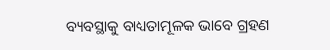ବ୍ୟବସ୍ଥାକୁ ବାଧ୍ୟତାମୂଳକ ଭାବେ ଗ୍ରହଣ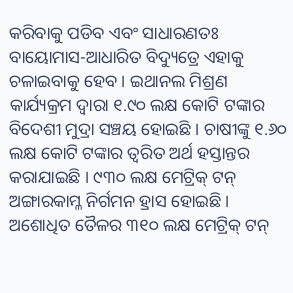କରିବାକୁ ପଡିବ ଏବଂ ସାଧାରଣତଃ ବାୟୋମାସ-ଆଧାରିତ ବିଦ୍ୟୁତ୍ରେ ଏହାକୁ ଚଳାଇବାକୁ ହେବ । ଇଥାନଲ ମିଶ୍ରଣ କାର୍ଯ୍ୟକ୍ରମ ଦ୍ୱାରା ୧.୯୦ ଲକ୍ଷ କୋଟି ଟଙ୍କାର ବିଦେଶୀ ମୁଦ୍ରା ସଞ୍ଚୟ ହୋଇଛି । ଚାଷୀଙ୍କୁ ୧.୬୦ ଲକ୍ଷ କୋଟି ଟଙ୍କାର ତ୍ୱରିତ ଅର୍ଥ ହସ୍ତାନ୍ତର କରାଯାଇଛି । ୯୩୦ ଲକ୍ଷ ମେଟ୍ରିକ୍‌ ଟନ୍‌ ଅଙ୍ଗାରକାମ୍ଳ ନିର୍ଗମନ ହ୍ରାସ ହୋଇଛି। ଅଶୋଧିତ ତୈଳର ୩୧୦ ଲକ୍ଷ ମେଟ୍ରିକ୍‌ ଟନ୍‌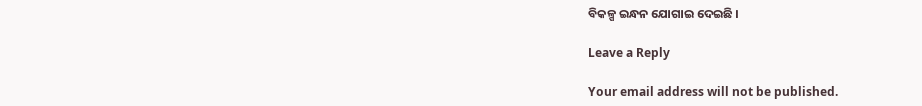ବିକଳ୍ପ ଇନ୍ଧନ ଯୋଗାଇ ଦେଇଛି ।

Leave a Reply

Your email address will not be published.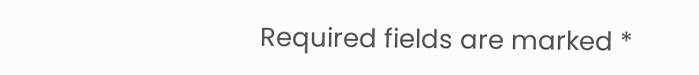Required fields are marked *